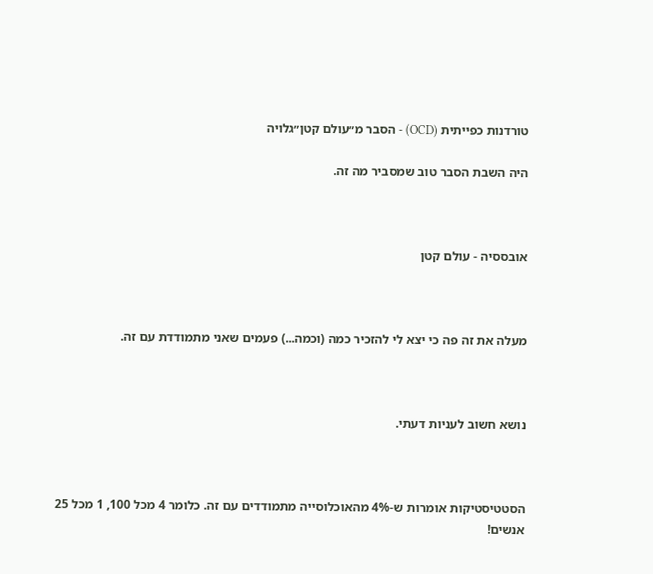טורדנות כפייתית (OCD) - הסבר מ״עולם קטן״גלויה

היה השבת הסבר טוב שמסביר מה זה.



אובססיה - עולם קטן



מעלה את זה פה כי יצא לי להזכיר כמה (וכמה...) פעמים שאני מתמודדת עם זה.



נושא חשוב לעניות דעתי.



הסטטיסטיקות אומרות ש-4% מהאוכלוסייה מתמודדים עם זה. כלומר 4 מכל 100, 1 מכל 25 אנשים!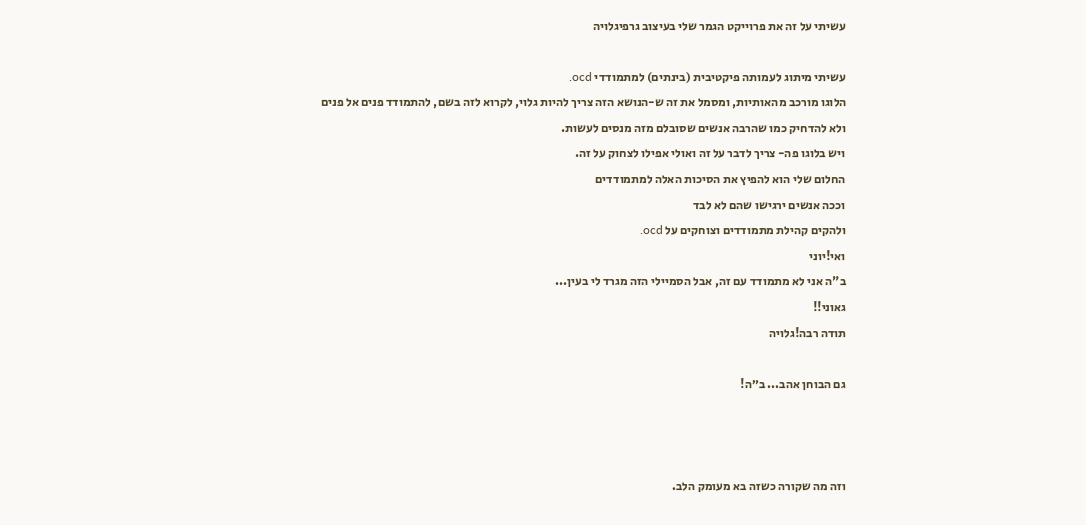עשיתי על זה את פרוייקט הגמר שלי בעיצוב גרפיגלויה

עשיתי מיתוג לעמותה פיקטיבית (בינתים) למתמודדי ocd.
הלוגו מורכב מהאותיות, ומסמל את זה ש-הנושא הזה צריך להיות גלוי, לקרוא לזה בשם, להתמודד פנים אל פנים
ולא להדחיק כמו שהרבה אנשים שסובלם מזה מנסים לעשות.
ויש בלוגו פה- צריך לדבר על זה ואולי אפילו לצחוק על זה.
החלום שלי הוא להפיץ את הסיכות האלה למתמודדים
וככה אנשים ירגישו שהם לא לבד
ולהקים קהילת מתמודדים וצוחקים על ocd.
ואי!יוני
ב"ה אני לא מתמודד עם זה, אבל הסמיילי הזה מגרד לי בעין...
גאוני!!
תודה רבה!גלויה

גם הבוחן אהב... ב״ה!



וזה מה שקורה כשזה בא מעומק הלב.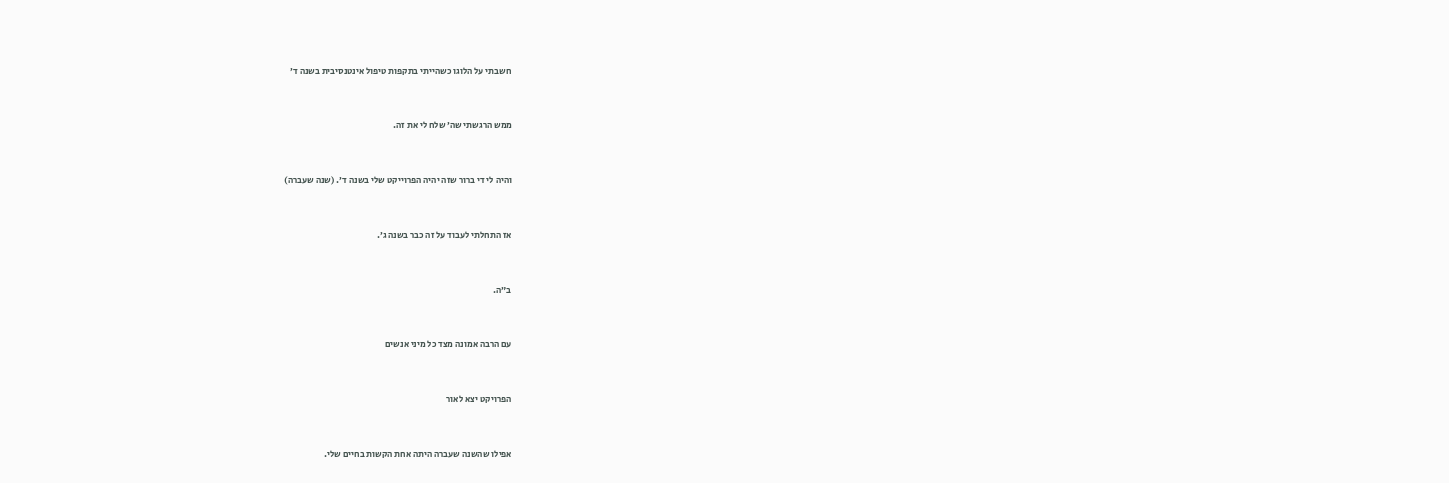חשבתי על הלוגו כשהייתי בתקפות טיפול אינטנסיבית בשנה ד׳



ממש הרגשתי שה׳ שלח לי את זה.



והיה לי די ברור שזה יהיה הפרוייקט שלי בשנה ד׳. (שנה שעברה)



אז התחלתי לעבוד על זה כבר בשנה ג׳.



ב״ה.



עם הרבה אמונה מצד כל מיני אנשים



הפרויקט יצא לאור



אפילו שהשנה שעברה היתה אחת הקשות בחיים שלי.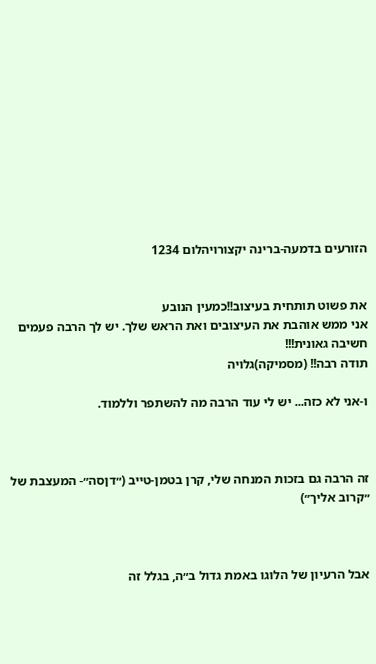הזורעים בדמעה-ברינה יקצורויהלום 1234


את פשוט תותחית בעיצוב!!כמעין הנובע
אני ממש אוהבת את העיצובים ואת הראש שלך. יש לך הרבה פעמים חשיבה גאונית!!!
תודה רבה!! (מסמיקה)גלויה

ו-אני לא כזה... יש לי עוד הרבה מה להשתפר וללמוד.



זה הרבה גם בזכות המנחה שלי, קרן בטמן-טייב (״דןסה״- המעצבת של ״קרוב אליך״)



אבל הרעיון של הלוגו באמת גדול ב״ה, בגלל זה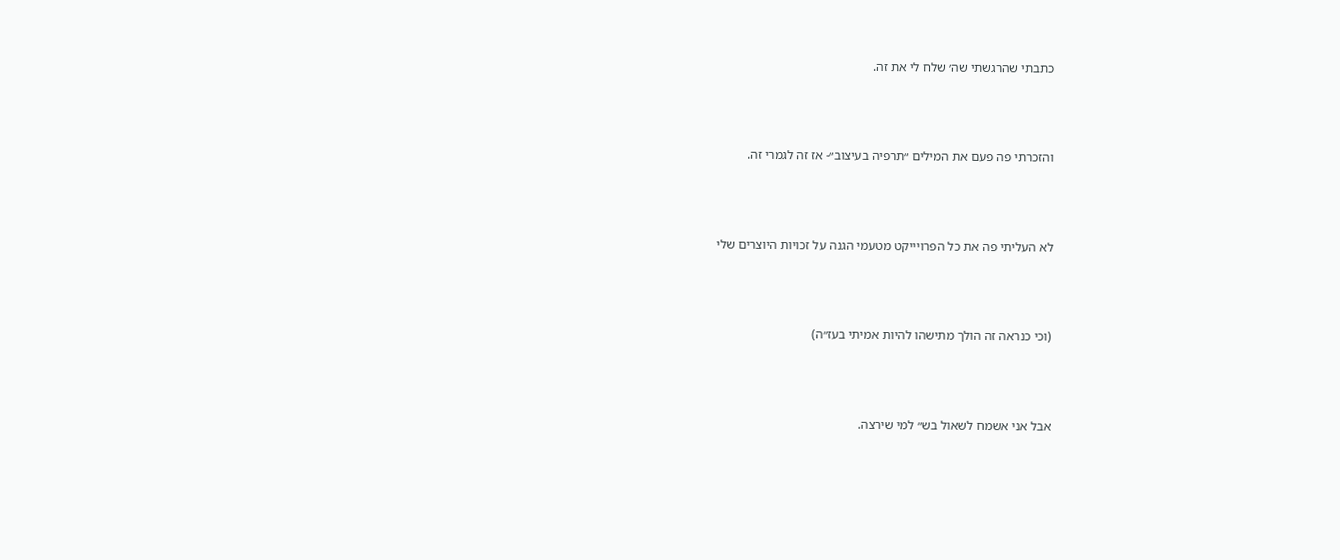כתבתי שהרגשתי שה׳ שלח לי את זה.



והזכרתי פה פעם את המילים ״תרפיה בעיצוב״- אז זה לגמרי זה.



לא העליתי פה את כל הפרויייקט מטעמי הגנה על זכויות היוצרים שלי



(וכי כנראה זה הולך מתישהו להיות אמיתי בעז״ה)



אבל אני אשמח לשאול בש״ למי שירצה.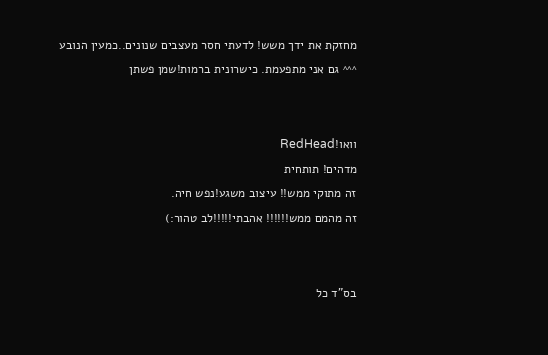מחזקת את ידך משש! לדעתי חסר מעצבים שנונים..כמעין הנובע
^^^ גם אני מתפעמת. כישרונית ברמות!שמן פשתן


וואו!RedHead
מדהים! תותחית
זה מתוקי ממש!! עיצוב משגע!נפש חיה.
זה מהמם ממש!!!!!! אהבתי!!!!!לב טהור:)


בס"ד כל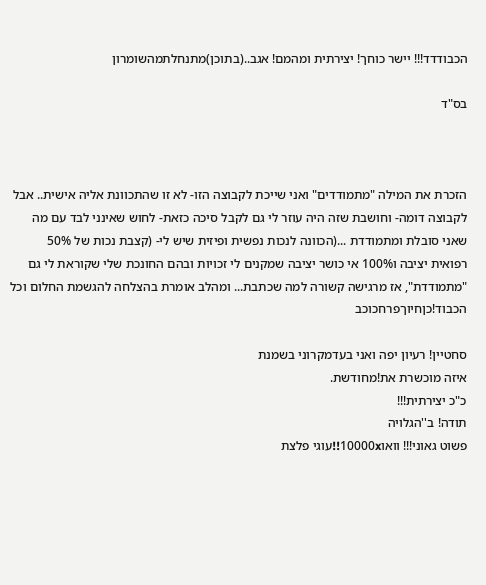הכבודדד!!! יישר כוחך! יצירתית ומהמם! אגב..(בתוכן)מתנחלתמהשומרון

בס"ד



הזכרת את המילה "מתמודדים" ואני שייכת לקבוצה הזו- לא זו שהתכוונת אליה אישית.. אבל לקבוצה דומה- וחושבת שזה היה עוזר לי גם לקבל סיכה כזאת- לחוש שאינני לבד עם מה שאני סובלת ומתמודדת ...(הכוונה לנכות נפשית ופיזית שיש לי- (קצבת נכות של 50% רפואית יציבה ו100% אי כושר יציבה שמקנים לי זכויות ובהם החונכת שלי שקוראת לי גם "מתמודדת", אז מרגישה קשורה למה שכתבת... ומהלב אומרת בהצלחה להגשמת החלום וכל הכבוד!כןחיוךפרחכוכב

סחטיין! רעיון יפה ואני בעדמקרוני בשמנת
איזה מוכשרת את!מחודשת.
כ"כ יצירתית!!!
תודה! ב''הגלויה
פשוט גאוני!!! וואו10000x!!עוגי פלצת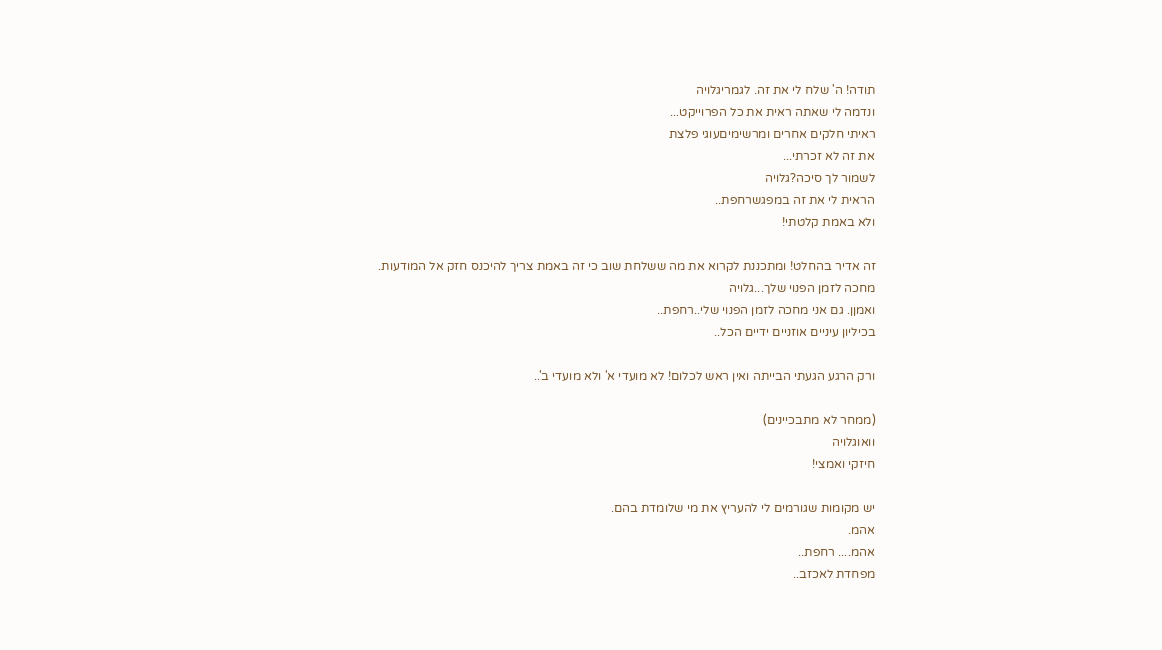תודה! ה' שלח לי את זה. לגמריגלויה
ונדמה לי שאתה ראית את כל הפרוייקט...
ראיתי חלקים אחרים ומרשימיםעוגי פלצת
את זה לא זכרתי...
לשמור לך סיכה?גלויה
הראית לי את זה במפגשרחפת..
ולא באמת קלטתי!

זה אדיר בהחלט! ומתכננת לקרוא את מה ששלחת שוב כי זה באמת צריך להיכנס חזק אל המודעות.
מחכה לזמן הפנוי שלך...גלויה
ואמןן. גם אני מחכה לזמן הפנוי שלי..רחפת..
בכיליון עיניים אוזניים ידיים הכל..

ורק הרגע הגעתי הבייתה ואין ראש לכלום! לא מועדי א' ולא מועדי ב'..

(ממחר לא מתבכיינים)
וואוגלויה
חיזקי ואמצי!

יש מקומות שגורמים לי להעריץ את מי שלומדת בהם.
אהמ.
אהמ.... רחפת..
מפחדת לאכזב..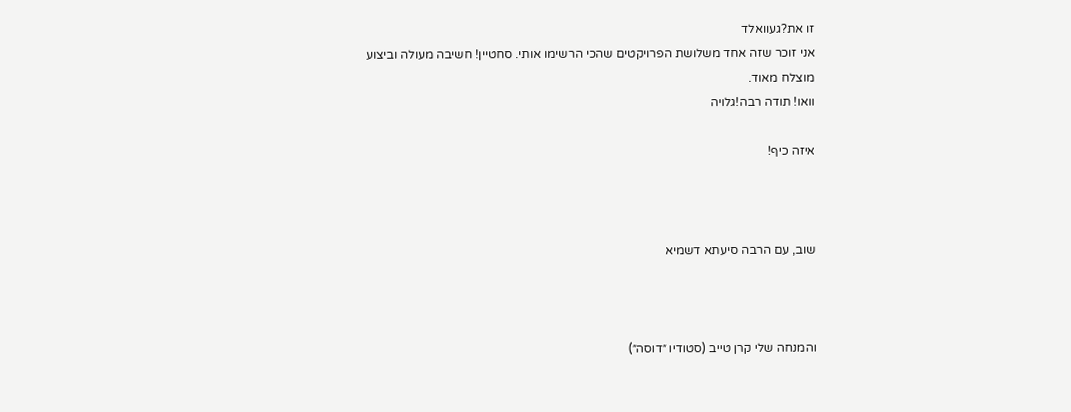זו את?געוואלד
אני זוכר שזה אחד משלושת הפרויקטים שהכי הרשימו אותי. סחטיין! חשיבה מעולה וביצוע מוצלח מאוד.
וואו! תודה רבה!גלויה

איזה כיף!



שוב, עם הרבה סיעתא דשמיא



והמנחה שלי קרן טייב (סטודיו ״דוסה״)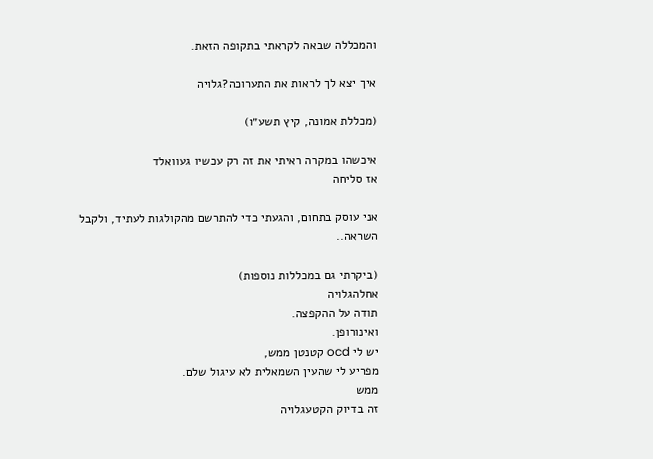והמכללה שבאה לקראתי בתקופה הזאת.

איך יצא לך לראות את התערוכה?גלויה

(מכללת אמונה, קיץ תשע״ו)

איכשהו במקרה ראיתי את זה רק עכשיו געוואלד
אז סליחה

אני עוסק בתחום, והגעתי כדי להתרשם מהקולגות לעתיד, ולקבל השראה..

(ביקרתי גם במכללות נוספות)
אחלהגלויה
תודה על ההקפצה.
ואינורופן.
יש לי ocd קטנטן ממש,
מפריע לי שהעין השמאלית לא עיגול שלם.
ממש
זה בדיוק הקטעגלויה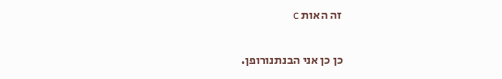זה האות c

כן כן אני הבנתנורופן.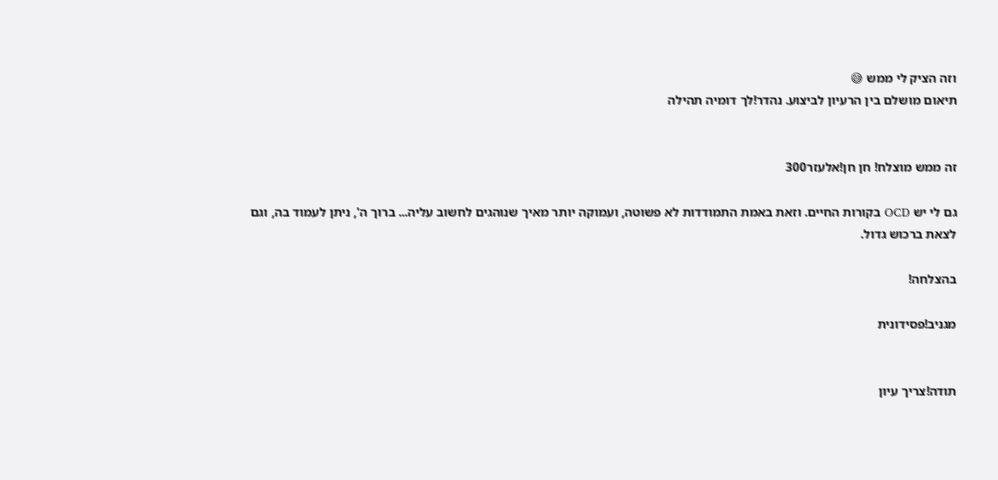וזה הציק לי ממש 😅
תיאום מושלם בין הרעיון לביצוע. נהדר!לך דומיה תהילה


זה ממש מוצלח! חן חן!אלעזר300

גם לי יש OCD בקורות החיים. וזאת באמת התמודדות לא פשוטה, ועמוקה יותר מאיך שנוהגים לחשוב עליה... ברוך ה', ניתן לעמוד בה, וגם לצאת ברכוש גדול.

בהצלחה!

מגניב!פסידונית


תודה!צריך עיון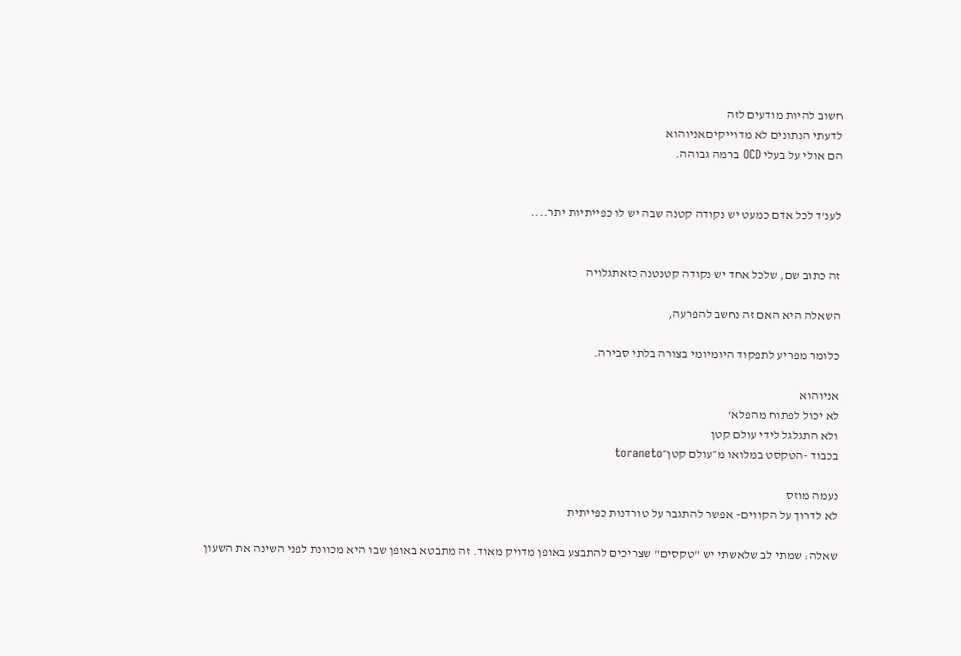חשוב להיות מודעים לזה
לדעתי הנתונים לא מדוייקיםאניוהוא
הם אולי על בעלי OCD ברמה גבוהה.


לענ'ד לכל אדם כמעט יש נקודה קטנה שבה יש לו כפייתיות יתר....


זה כתוב שם, שלכל אחד יש נקודה קטנטנה כזאתגלויה

השאלה היא האם זה נחשב להפרעה,

כלומר מפריע לתפקוד היומיומי בצורה בלתי סבירה.

אניוהוא
לא יכול לפתוח מהפלא'
ולא התגלגל לידי עולם קטן
בכבוד -הטקסט במלואו מ״עולם קטן״toraneto

נעמה מוזס
לא לדרוך על הקווים– אפשר להתגבר על טורדנות כפייתית

שאלה: שמתי לב שלאשתי יש "טקסים" שצריכים להתבצע באופן מדויק מאוד. זה מתבטא באופן שבו היא מכוונת לפני השינה את השעון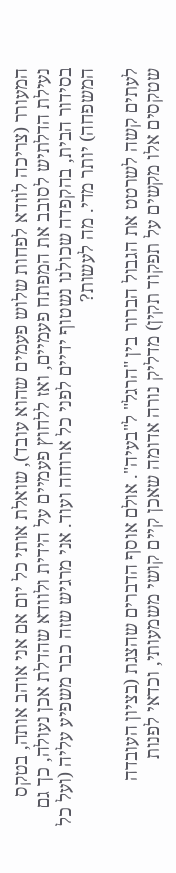המעורר (צריכה לוודא לפחות שלוש פעמים שהוא עובד), שואלת אותי כל יום אם אני אוהב אותה, בטקס נעילת הדלתיש לסובב את המפתח פעמיים, ואז ללחוץ פעמיים על הידית ולוודא שהדלת אכן נעולה, כך גם בסידור הבית, בהקפדה שכולנו נשטוף ידיים לפני כל ארוחה ועוד. אני מרגיש שזה כבר משפיע עליה (ועל כל המשפחה) יותר מדי. מה לעשות?

לעתים קשה לשרטט את הגבול הברור בין "הרגל" ל"בעיה". אולם אוסף הדברים שהצגת (בציון העובדה שטקסים אלו מקשים על תפקוד תקין) מדליק נורה אדומה שאכן קיים קושי משמעותי, וכדאי לפנות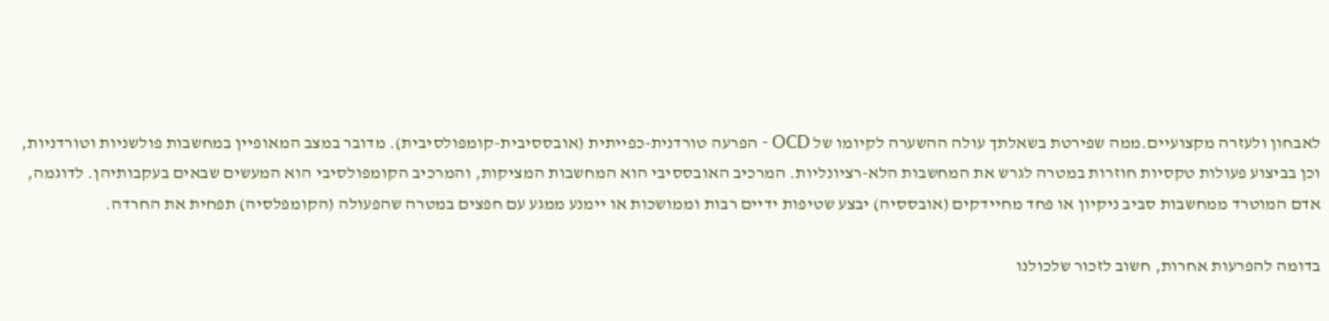לאבחון ולעזרה מקצועיים.ממה שפירטת בשאלתך עולה ההשערה לקיומו של OCD - הפרעה טורדנית-כפייתית (אובססיבית-קומפולסיבית). מדובר במצב המאופיין במחשבות פולשניות וטורדניות, וכן בביצוע פעולות טקסיות חוזרות במטרה לגרש את המחשבות הלא-רציונליות. המרכיב האובססיבי הוא המחשבות המציקות, והמרכיב הקומפולסיבי הוא המעשים שבאים בעקבותיהן. לדוגמה, אדם המוטרד ממחשבות סביב ניקיון או פחד מחיידקים (אובססיה) יבצע שטיפות ידיים רבות וממושכות או יימנע ממגע עם חפצים במטרה שהפעולה (הקומפלסיה) תפחית את החרדה.

בדומה להפרעות אחרות, חשוב לזכור שלכולנו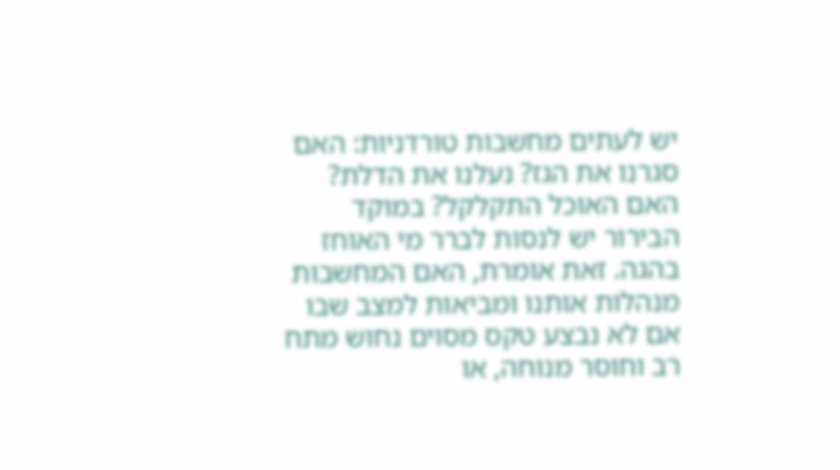יש לעתים מחשבות טורדניות: האם סגרנו את הגז? נעלנו את הדלת? האם האוכל התקלקל? במוקד הבירור יש לנסות לברר מי האוחז בהגה. זאת אומרת, האם המחשבות מנהלות אותנו ומביאות למצב שבו אם לא נבצע טקס מסוים נחוש מתח רב וחוסר מנוחה, או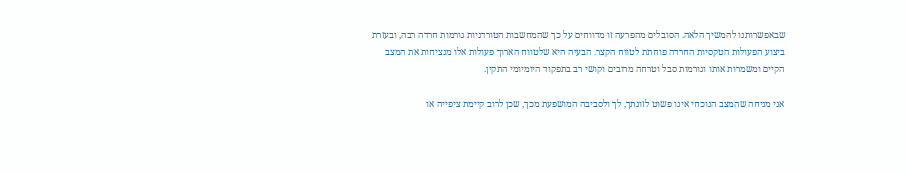שבאפשרותנו להמשיך הלאה. הסובלים מהפרעה זו מדווחים על כך שהמחשבות הטורדניות גורמות חרדה רבה, ובעזרת ביצוע הפעולות הטקסיות החרדה פוחתת לטווח הקצר. הבעיה היא שלטווח הארוך פעולות אלו מנציחות את המצב הקיים ומשמרות אותו וגורמות סבל וטרחה מרובים וקושי רב בתפקוד היומיומי התקין.

אני מניחה שהמצב הנוכחי אינו פשוט לזוגתך, לך ולסביבה המושפעת מכך, שכן לרוב קיימת ציפייה או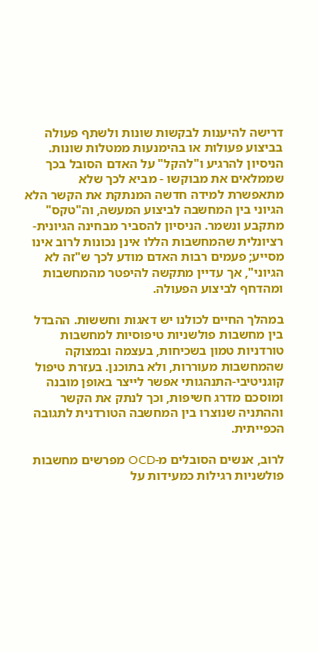דרישה להיענות לבקשות שונות ולשתף פעולה בביצוע פעולות או בהימנעות ממטלות שונות. הניסיון להרגיע ו"להקל" על האדם הסובל בכך שממלאים את מבוקשו - מביא לכך שלא מתאפשרת למידה חדשה המנתקת את הקשר הלא הגיוני בין המחשבה לביצוע המעשה, וה"טקס" מתקבע ונשמר. הניסיון להסביר מבחינה הגיונית-רציונלית שהמחשבות הללו אינן נכונות לרוב אינו מסייע; פעמים רבות האדם מודע לכך ש"זה לא הגיוני", אך עדיין מתקשה להיפטר מהמחשבות ומהדחף לביצוע הפעולה.

במהלך החיים לכולנו יש דאגות וחששות. ההבדל בין מחשבות פולשניות טיפוסיות למחשבות טורדניות טמון בשכיחות, בעצמה ובמצוקה שהמחשבות מעוררות, ולא בתוכנן. בעזרת טיפול קוגניטיבי-התנהגותי אפשר לייצר באופן מובנה ומוסכם מדרג חשיפות, וכך לנתק את הקשר וההתניה שנוצרו בין המחשבה הטורדנית לתגובה הכפייתית.

לרוב, אנשים הסובלים מ-OCD מפרשים מחשבות פולשניות רגילות כמעידות על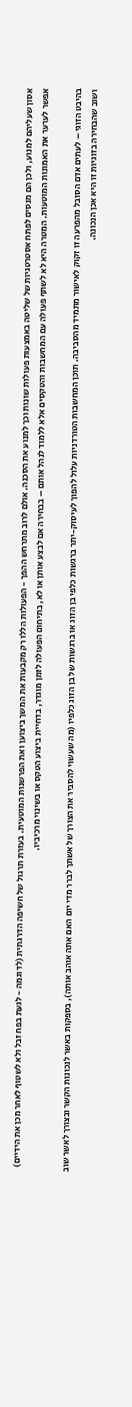אסון שעליהם למנוע, ולכן הם מנסים לפתח אסטרטגיות של שליטה באמצעות פעולות שונות וכך למנוע את הסכנה. אולם לרוב מתרחש ההפך - הפעולות הללו רק מקבעות את המשך ביצוען ואת הפרשנות המוטעית. בעזרת תרגול של חשיפה הדרגתית (לדוגמה - לגעת בפח זבל ולא לשטוף לאחר מכן את הידיים) אפשר לערער את האמונות המוטעות. המטרה היא לא לשתף פעולה עם המחשבות והטקסים אלא ללמוד לנהל אותם – בבחירה אם לבצע אותן או לא, בתיחום הפעולה לזמן מוגדר, בדחיית ביצוע הטקס או בשינוי מרכיביו.

בהיבט הזוגי – לעתים אדם הסובל מהפרעה זו זקוק לאישור מתמיד מהסביבה. תוכן המחשבות הטורדניות עלול להפוך לעיסוק-יתר ברגשות כלפי בן הזוג או ברגשות של בן הזוג כלפיו (מה שעשוי להסביר את הצורך של אשתך לברר מדי יום האם אתה אוהב אותה), בספקות באשר לנכונות הקשר ובצורך לאשר שוב ושוב שהבחירה בזוגיות זו היא אכן הנכונה.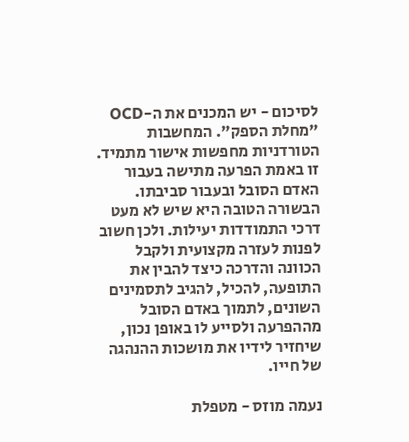לסיכום - יש המכנים את ה-OCD "מחלת הספק". המחשבות הטורדניות מחפשות אישור מתמיד. זו באמת הפרעה מתישה בעבור האדם הסובל ובעבור סביבתו. הבשורה הטובה היא שיש לא מעט דרכי התמודדות יעילות. ולכן חשוב לפנות לעזרה מקצועית ולקבל הכוונה והדרכה כיצד להבין את התופעה, להכיל, להגיב לתסמינים השונים, לתמוך באדם הסובל מההפרעה ולסייע לו באופן נכון, שיחזיר לידיו את מושכות ההנהגה של חייו.

נעמה מוזס - מטפלת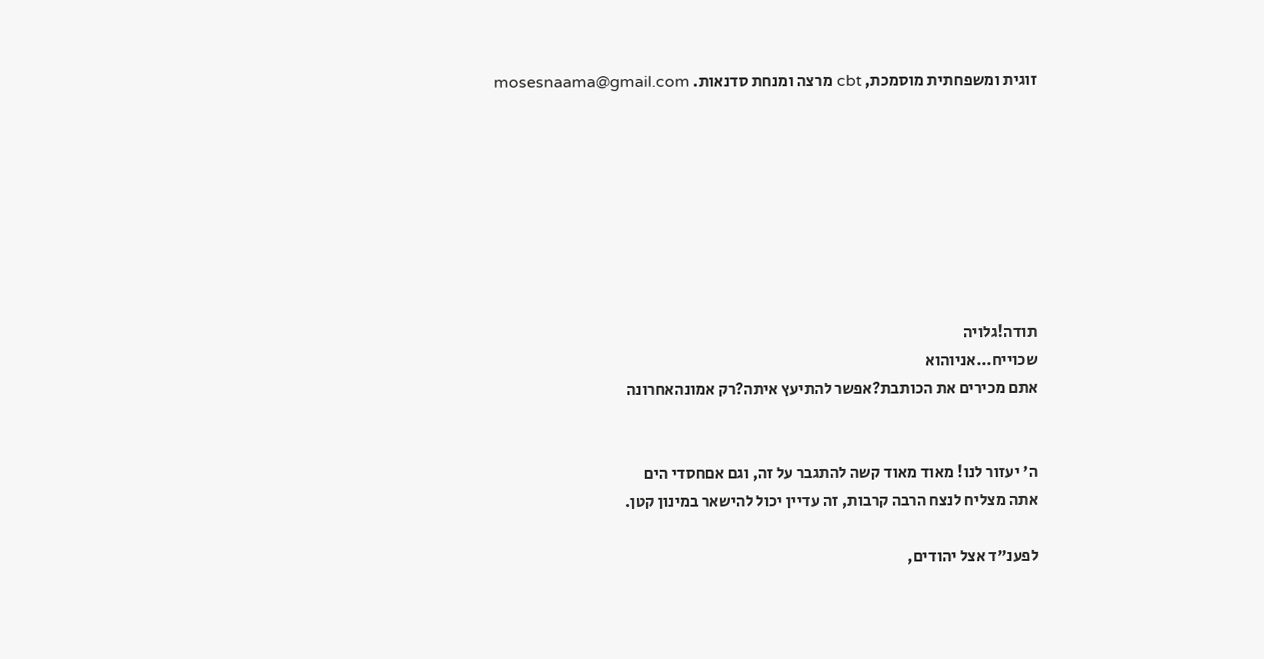זוגית ומשפחתית מוסמכת, cbt מרצה ומנחת סדנאות. mosesnaama@gmail.com








תודה!גלויה
שכוייח...אניוהוא
אתם מכירים את הכותבת?אפשר להתיעץ איתה?רק אמונהאחרונה


ה' יעזור לנו! מאוד מאוד קשה להתגבר על זה, וגם אםחסדי הים
אתה מצליח לנצח הרבה קרבות, זה עדיין יכול להישאר במינון קטן.

לפענ"ד אצל יהודים,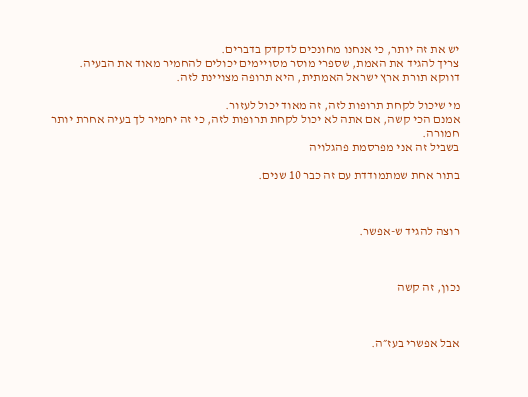יש את זה יותר, כי אנחנו מחונכים לדקדק בדברים.
צריך להגיד את האמת, שספרי מוסר מסויימים יכולים להחמיר מאוד את הבעיה.
דווקא תורת ארץ ישראל האמתית, היא תרופה מצויינת לזה.

מי שיכול לקחת תרופות לזה, זה מאוד יכול לעזור.
אמנם הכי קשה, אם אתה לא יכול לקחת תרופות לזה, כי זה יחמיר לך בעיה אחרת יותר חמורה.
בשביל זה אני מפרסמת פהגלויה

בתור אחת שמתמודדת עם זה כבר 10 שנים.



רוצה להגיד ש-אפשר.



נכון, זה קשה



אבל אפשרי בעז״ה.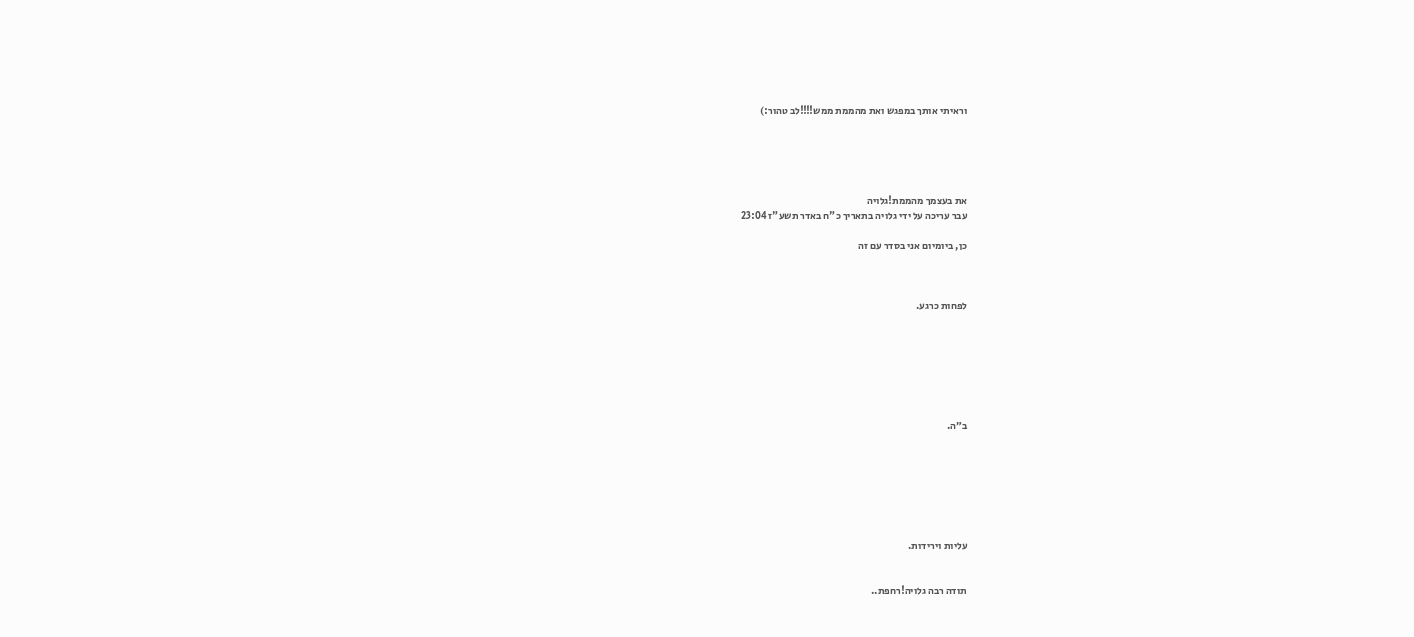וראיתי אותך במפגש ואת מהממת ממש!!!!לב טהור:)





את בעצמך מהממת!גלויה
עבר עריכה על ידי גלויה בתאריך כ"ח באדר תשע"ז 23:04

כן, ביומיום אני בסדר עם זה



לפחות כרגע.







ב״ה.







עליות וירידות.


תודה רבה גלויה!רחפת..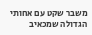משבר שקט עם אחותי הגדולה שמכאיב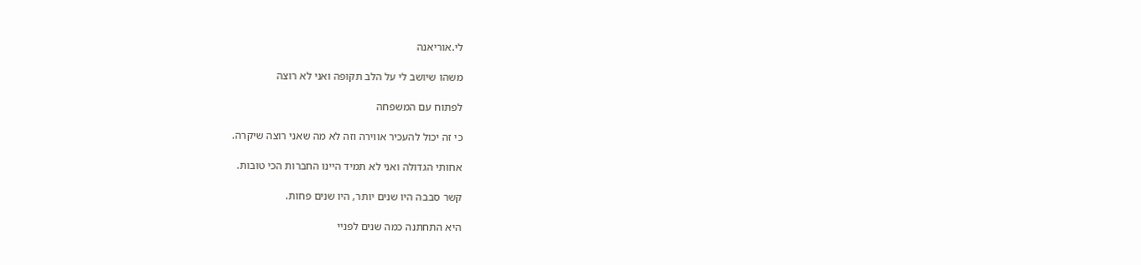לי.אוריאנה

משהו שיושב לי על הלב תקופה ואני לא רוצה

לפתוח עם המשפחה

כי זה יכול להעכיר אווירה וזה לא מה שאני רוצה שיקרה.

אחותי הגדולה ואני לא תמיד היינו החברות הכי טובות.

קשר סבבה היו שנים יותר, היו שנים פחות.

היא התחתנה כמה שנים לפניי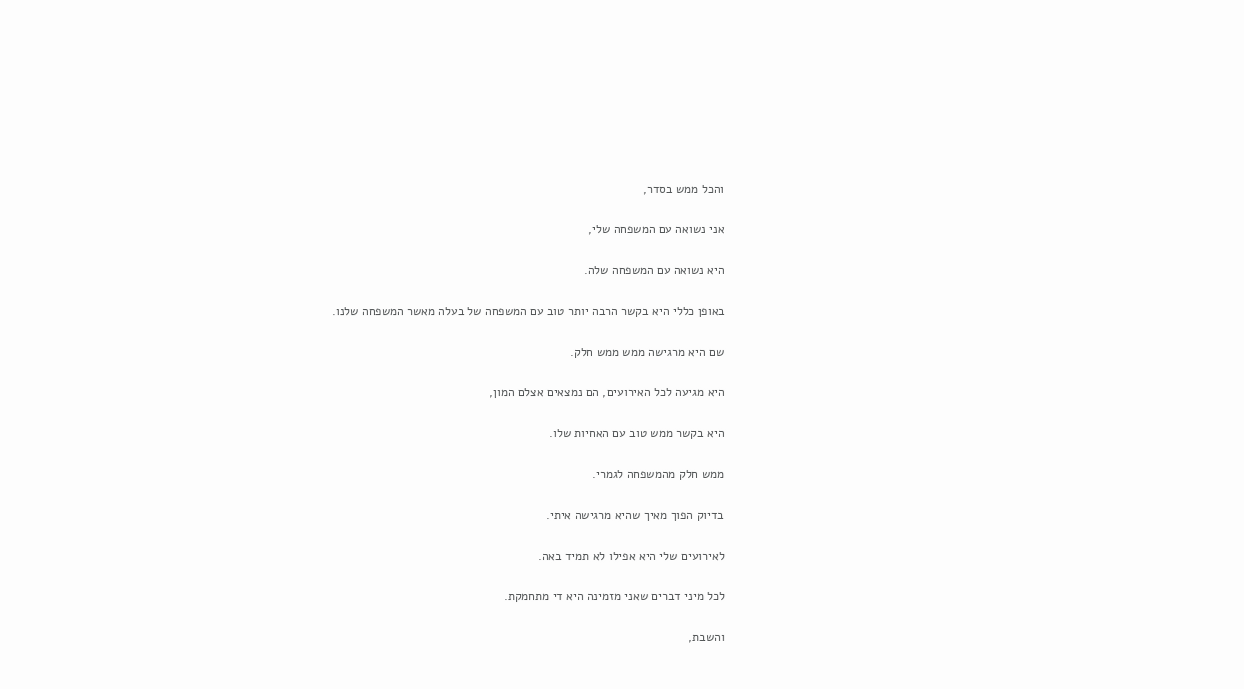והכל ממש בסדר,

אני נשואה עם המשפחה שלי,

היא נשואה עם המשפחה שלה.

באופן כללי היא בקשר הרבה יותר טוב עם המשפחה של בעלה מאשר המשפחה שלנו.

שם היא מרגישה ממש ממש חלק.

היא מגיעה לכל האירועים, הם נמצאים אצלם המון,

היא בקשר ממש טוב עם האחיות שלו.

ממש חלק מהמשפחה לגמרי.

בדיוק הפוך מאיך שהיא מרגישה איתי.

לאירועים שלי היא אפילו לא תמיד באה.

לכל מיני דברים שאני מזמינה היא די מתחמקת.

והשבת,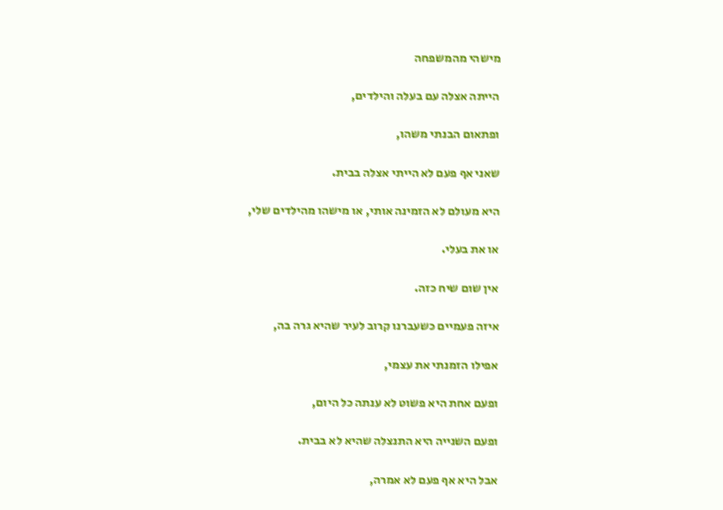מישהי מהמשפחה

הייתה אצלה עם בעלה והילדים,

ופתאום הבנתי משהו,

שאני אף פעם לא הייתי אצלה בבית.

היא מעולם לא הזמינה אותי, או מישהו מהילדים שלי,

או את בעלי.

אין שום שיח כזה.

איזה פעמיים כשעברנו קרוב לעיר שהיא גרה בה,

אפילו הזמנתי את עצמי,

ופעם אחת היא פשוט לא ענתה כל היום,

ופעם השנייה היא התנצלה שהיא לא בבית.

אבל היא אף פעם לא אמרה,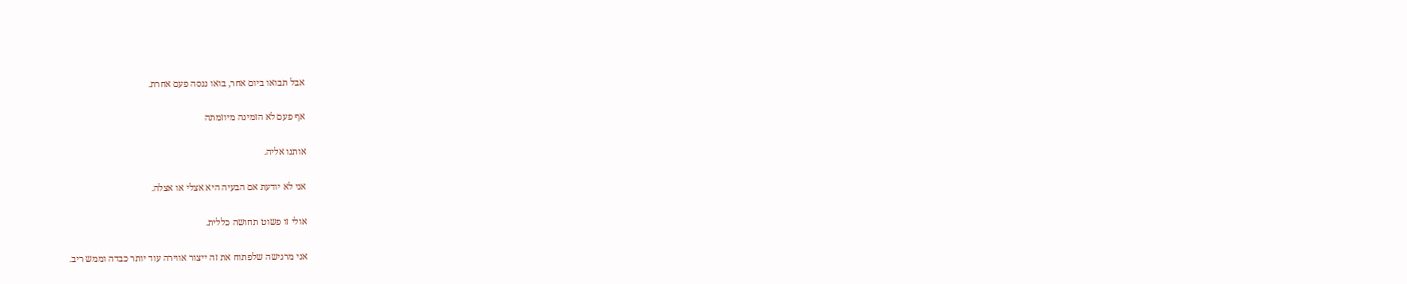אבל תבואו ביום אחר, בואו ננסה פעם אחרת.

אף פעם לא הזמינה מיוזמתה

אותנו אליה.

אני לא יודעת אם הבעיה היא אצלי או אצלה.

אולי זו פשוט תחושה כללית.

אני מרגישה שלפתוח את זה ייצור אווירה עוד יותר כבדה וממש ריב.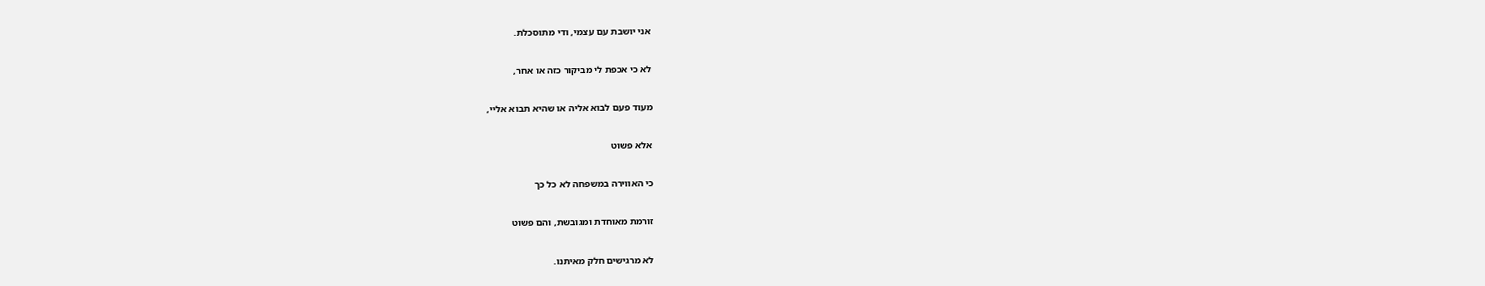אני יושבת עם עצמי, ודי מתוסכלת.

לא כי אכפת לי מביקור כזה או אחר,

מעוד פעם לבוא אליה או שהיא תבוא אליי,

אלא פשוט

כי האווירה במשפחה לא כל כך

זורמת מאוחדת ומגובשת, והם פשוט

לא מרגישים חלק מאיתנו.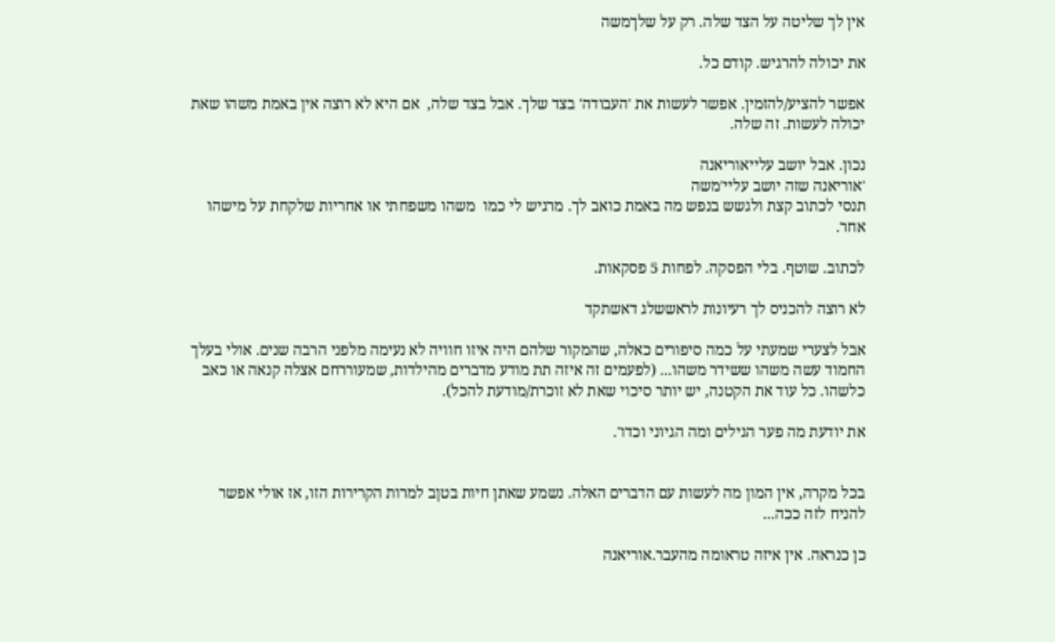אין לך שליטה על הצד שלה. רק על שלךמשה

את יכולה להרגיש. קודם כל.

אפשר להציע/להזמין. אפשר לעשות את 'העבודה' בצד שלך. אבל בצד שלה,  אם היא לא רוצה אין באמת משהו שאת יכולה לעשות. זה שלה.

נכון. אבל יושב עלייאוריאנה
'אוריאנה שזה יושב עליי'משה
תנסי לכתוב קצת ולגשש בנפש מה באמת כואב לך. מרגיש לי כמו  משהו משפחתי או אחריות שלקחת על מישהו אחר.

לכתוב. שוטף. בלי הפסקה. לפחות 5 פסקאות.

לא רוצה להכניס לך רעיונות לראששלג דאשתקד

אבל לצערי שמעתי על כמה סיפורים כאלה, שהמקור שלהם היה איזו חוויה לא נעימה מלפני הרבה שנים. אולי בעלך החמוד עשה משהו ששידר משהו... (לפעמים זה איזה תת מודע מדברים מהילדות, שמעוררחם אצלה קנאה או כאב כלשהו. כל עוד את הקטנה, יש יותר סיכוי שאת לא זוכרת/מודעת להכל).

את יודעת מה פער הגילים ומה הגיוני וכדו'.


בכל מקרה, אין המון מה לעשות עם הדברים האלה. נשמע שאתן חיות בטןב למרות הקרירות הזו, אז אולי אפשר להניח לזה ככה...

כן כנראה. אין איזה טראומה מהעבר.אוריאנה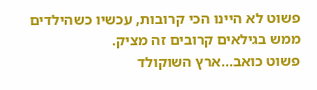פשוט לא היינו הכי קרובות, עכשיו כשהילדים ממש בגילאים קרובים זה מציק.
פשוט כואב...ארץ השוקולד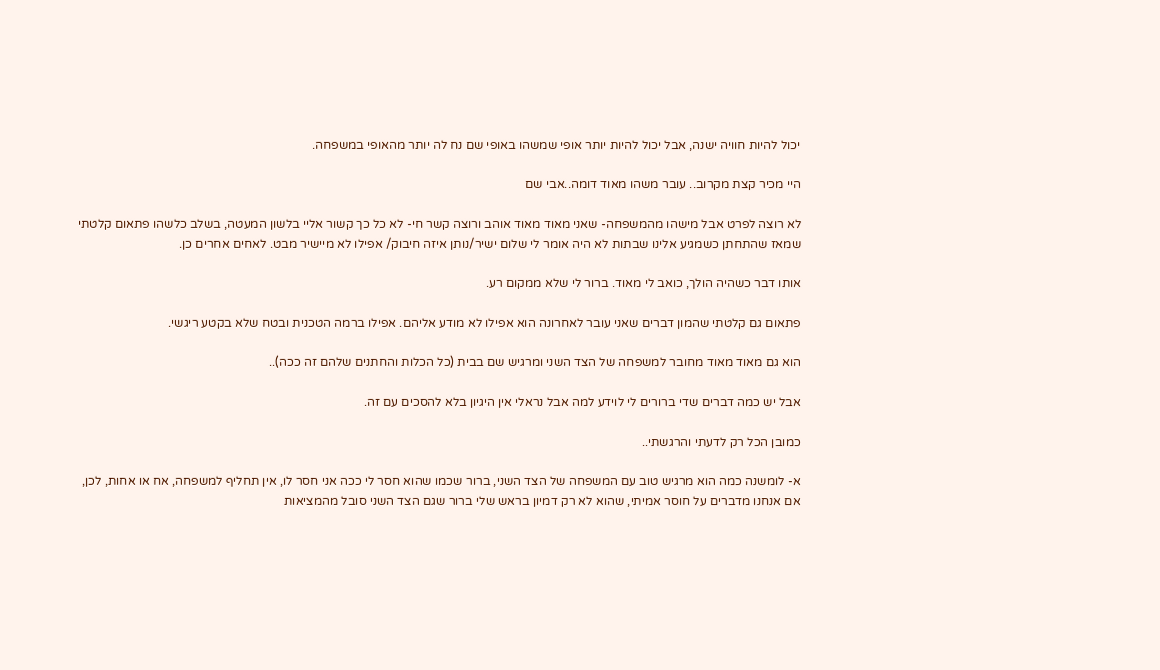יכול להיות חוויה ישנה, אבל יכול להיות יותר אופי שמשהו באופי שם נח לה יותר מהאופי במשפחה.

היי מכיר קצת מקרוב.. עובר משהו מאוד דומה..אבי שם

לא רוצה לפרט אבל מישהו מהמשפחה- שאני מאוד מאוד אוהב ורוצה קשר חי- לא כל כך קשור אליי בלשון המעטה, בשלב כלשהו פתאום קלטתי שמאז שהתחתן כשמגיע אלינו שבתות לא היה אומר לי שלום ישיר/נותן איזה חיבוק/ אפילו לא מיישיר מבט. לאחים אחרים כן.

אותו דבר כשהיה הולך, כואב לי מאוד. ברור לי שלא ממקום רע.

פתאום גם קלטתי שהמון דברים שאני עובר לאחרונה הוא אפילו לא מודע אליהם. אפילו ברמה הטכנית ובטח שלא בקטע ריגשי.

הוא גם מאוד מאוד מחובר למשפחה של הצד השני ומרגיש שם בבית (כל הכלות והחתנים שלהם זה ככה)..

אבל יש כמה דברים שדי ברורים לי לוידע למה אבל נראלי אין היגיון בלא להסכים עם זה.

כמובן הכל רק לדעתי והרגשתי..

א- לומשנה כמה הוא מרגיש טוב עם המשפחה של הצד השני, ברור שכמו שהוא חסר לי ככה אני חסר לו, אין תחליף למשפחה, אח או אחות, לכן, אם אנחנו מדברים על חוסר אמיתי, שהוא לא רק דמיון בראש שלי ברור שגם הצד השני סובל מהמציאות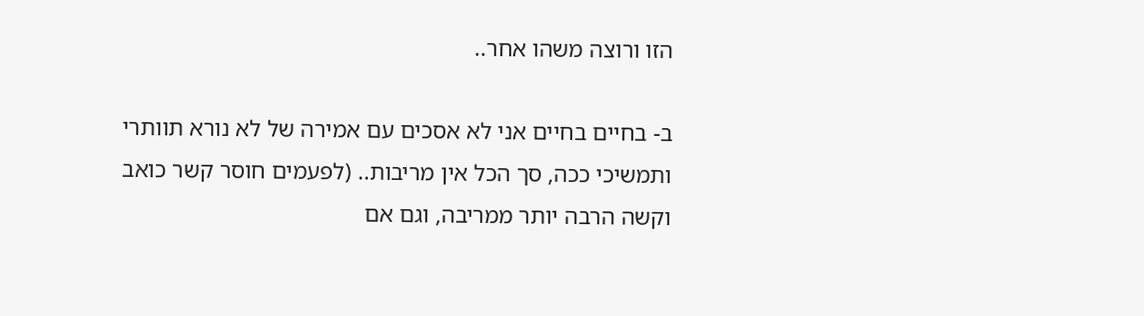הזו ורוצה משהו אחר..

ב- בחיים בחיים אני לא אסכים עם אמירה של לא נורא תוותרי ותמשיכי ככה, סך הכל אין מריבות.. (לפעמים חוסר קשר כואב וקשה הרבה יותר ממריבה, וגם אם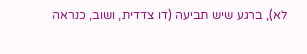לא), ברגע שיש תביעה (דו צדדית, ושוב, כנראה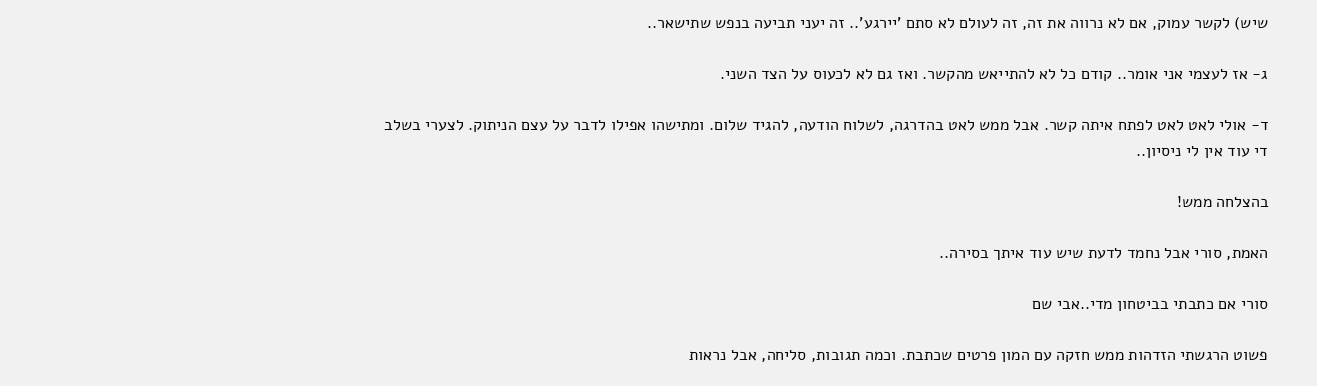שיש) לקשר עמוק, אם לא נרווה את זה, זה לעולם לא סתם 'יירגע'.. זה יעני תביעה בנפש שתישאר..

ג- אז לעצמי אני אומר.. קודם כל לא להתייאש מהקשר. ואז גם לא לכעוס על הצד השני.

ד- אולי לאט לאט לפתח איתה קשר. אבל ממש לאט בהדרגה, לשלוח הודעה, להגיד שלום. ומתישהו אפילו לדבר על עצם הניתוק. לצערי בשלב די עוד אין לי ניסיון..

בהצלחה ממש!

האמת, סורי אבל נחמד לדעת שיש עוד איתך בסירה..

סורי אם כתבתי בביטחון מדי..אבי שם

פשוט הרגשתי הזדהות ממש חזקה עם המון פרטים שכתבת. וכמה תגובות, סליחה, אבל נראות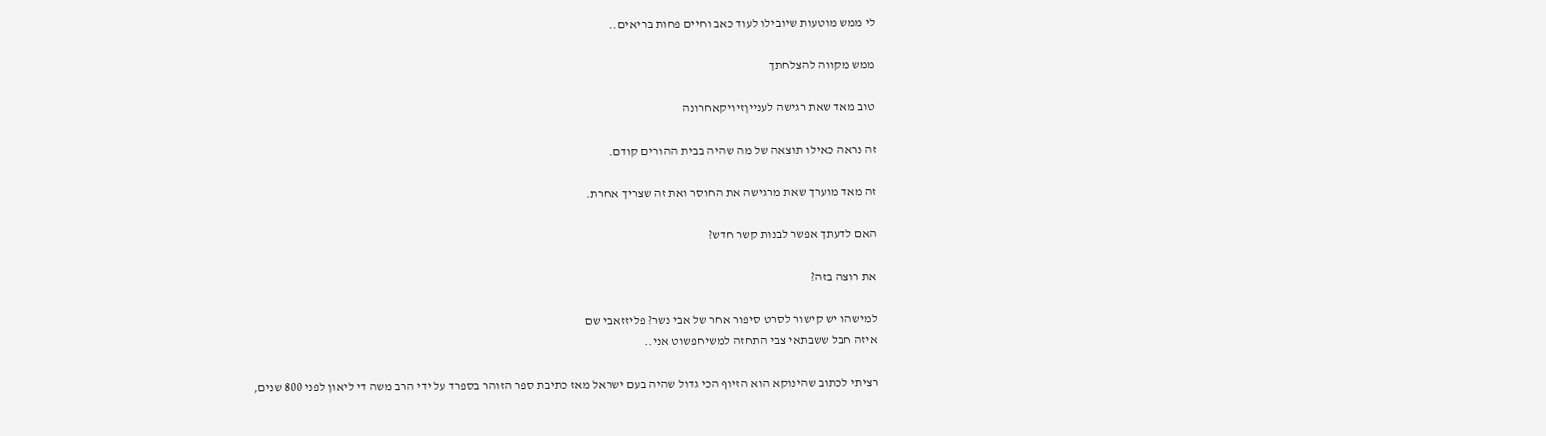לי ממש מוטעות שיובילו לעוד כאב וחיים פחות בריאים..

ממש מקווה להצלחתך

טוב מאד שאת רגישה לענייןזיויקאחרונה

זה נראה כאילו תוצאה של מה שהיה בבית ההורים קודם.

זה מאד מוערך שאת מרגישה את החוסר ואת זה שצריך אחרת.

האם לדעתך אפשר לבנות קשר חדש?

את רוצה בזה?

למישהו יש קישור לסרט סיפור אחר של אבי נשר? פליזזאבי שם
איזה חבל ששבתאי צבי התחזה למשיחפשוט אני..

רציתי לכתוב שהינוקא הוא הזיוף הכי גדול שהיה בעם ישראל מאז כתיבת ספר הזוהר בספרד על ידי הרב משה די ליאון לפני 800 שנים,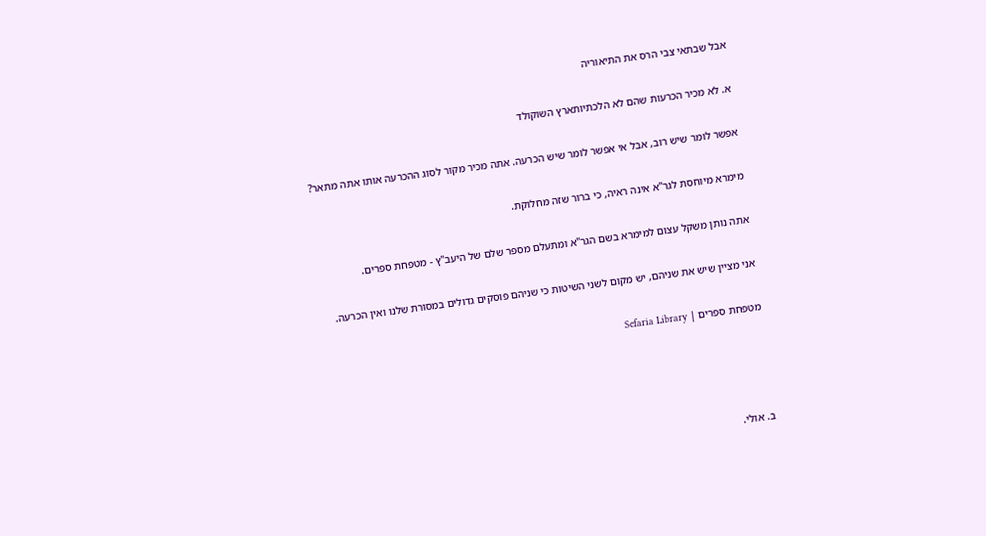אבל שבתאי צבי הרס את התיאוריה

א. לא מכיר הכרעות שהם לא הלכתיותארץ השוקולד

אפשר לומר שיש רוב, אבל אי אפשר לומר שיש הכרעה. אתה מכיר מקור לסוג ההכרעה אותו אתה מתאר?

מימרא מיוחסת לגר"א אינה ראיה, כי ברור שזה מחלוקת.

אתה נותן משקל עצום למימרא בשם הגר"א ומתעלם מספר שלם של היעב"ץ - מטפחת ספרים.

אני מציין שיש את שניהם, יש מקום לשני השיטות כי שניהם פוסקים גדולים במסורת שלנו ואין הכרעה.

מטפחת ספרים | Sefaria Library




ב. אולי.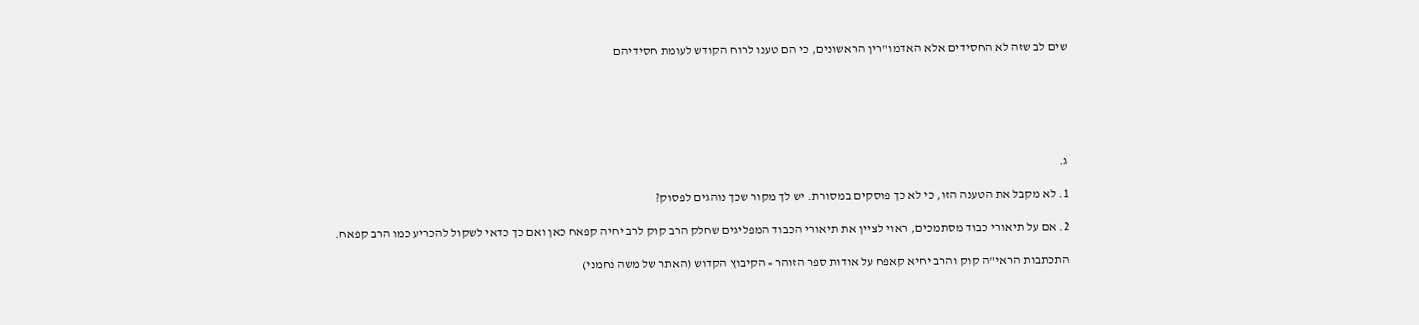שים לב שזה לא החסידים אלא האדמו"רין הראשונים, כי הם טענו לרוח הקודש לעומת חסידיהם






ג.

1. לא מקבל את הטענה הזו, כי לא כך פוסקים במסורת. יש לך מקור שכך נוהגים לפסוק?

2. אם על תיאורי כבוד מסתמכים, ראוי לציין את תיאורי הכבוד המפליגים שחלק הרב קוק לרב יחיה קפאח כאן ואם כך כדאי לשקול להכריע כמו הרב קפאח.

התכתבות הראי"ה קוק והרב יחיא קאפח על אודות ספר הזוהר » ﬣקיבוץ ﬣקדוש (האתר של משה נחמני)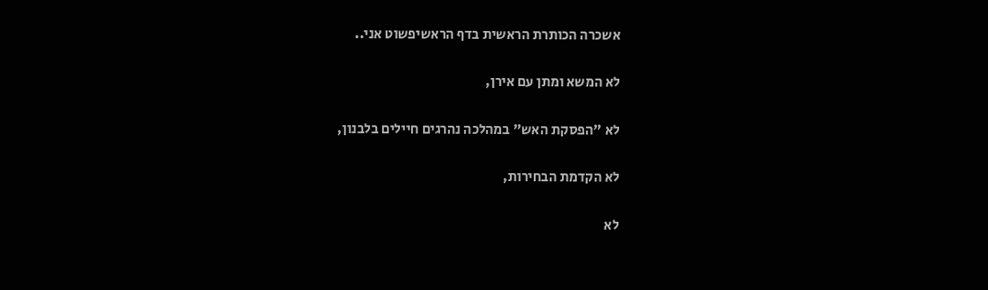אשכרה הכותרת הראשית בדף הראשיפשוט אני..

לא המשא ומתן עם אירן,

לא "הפסקת האש" במהלכה נהרגים חיילים בלבנון,

לא הקדמת הבחירות,

לא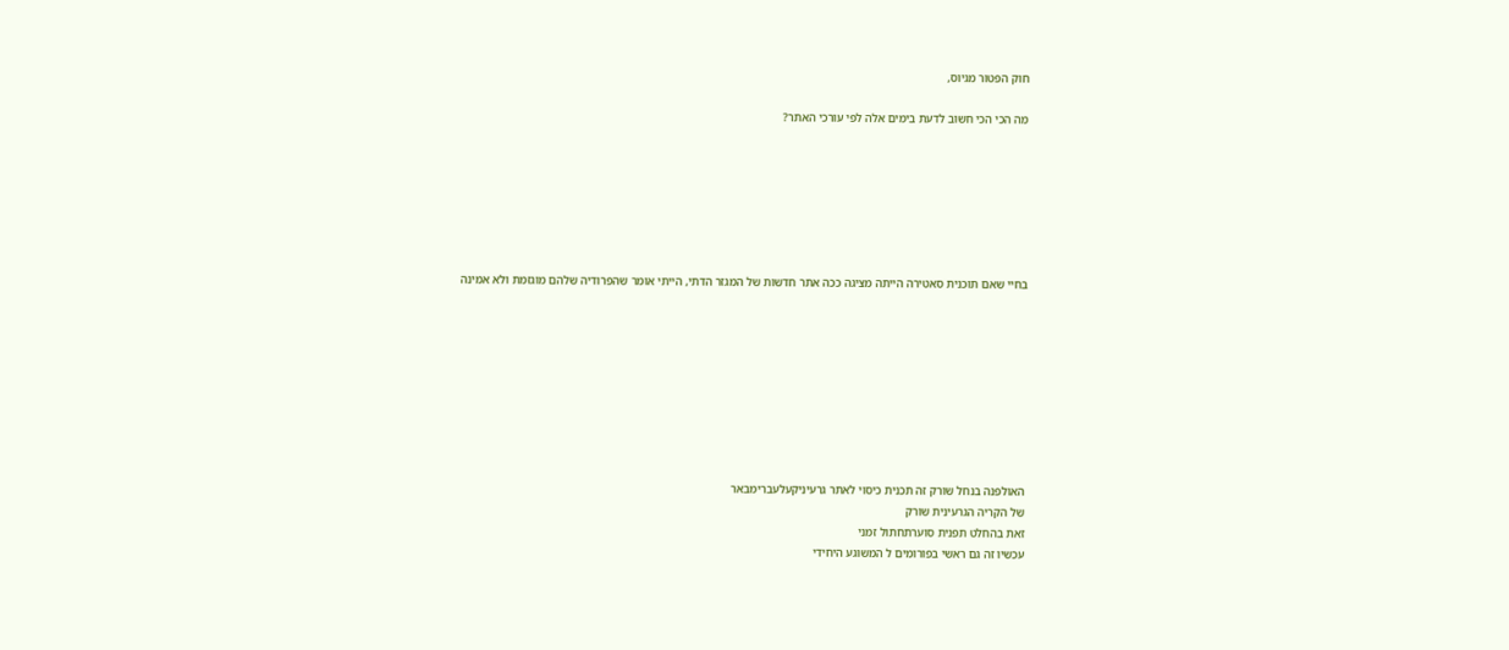חוק הפטור מגיוס,

מה הכי הכי חשוב לדעת בימים אלה לפי עורכי האתר?







בחיי שאם תוכנית סאטירה הייתה מציגה ככה אתר חדשות של המגזר הדתי, הייתי אומר שהפרודיה שלהם מוגזמת ולא אמינה









האולפנה בנחל שורק זה תכנית כיסוי לאתר גרעיניקעלעברימבאר
של הקריה הגרעינית שורק
זאת בהחלט תפנית סוערתחתול זמני
עכשיו זה גם ראשי בפורומים ל המשוגע היחידי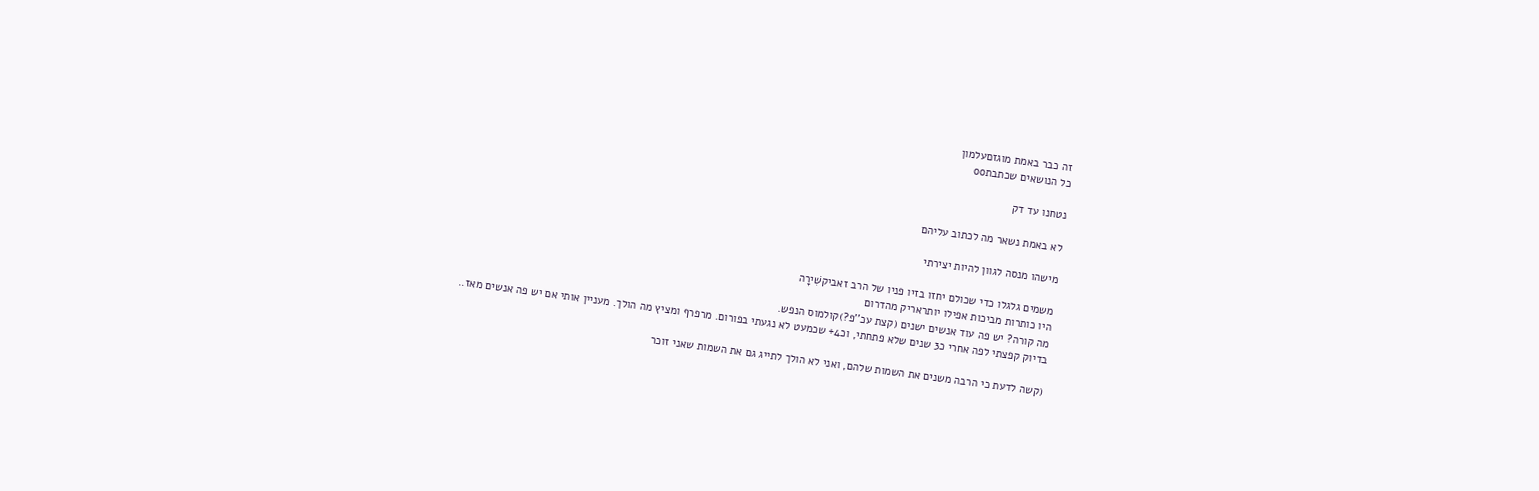זה כבר באמת מוגזםעלמון
כל הנושאים שכתבתoo

נטחנו עד דק

לא באמת נשאר מה לכתוב עליהם

מישהו מנסה לגוון להיות יצירתי

משמים גלגלו כדי שכולם יחזו בזיו פניו של הרב זאביקשִׁירָה
היו כותרות מביכות אפילו יותראריק מהדרום
מה קורה? יש פה עוד אנשים ישנים (קצת עכ''פ?)קולמוס הנפש.
בדיוק קפצתי לפה אחרי כ3 שנים שלא פתחתי, וכ4+ שכמעט לא נגעתי בפורום. מרפרף ומציץ מה הולך. מעניין אותי אם יש פה אנשים מאז..

(קשה לדעת כי הרבה משנים את השמות שלהם, ואני לא הולך לתייג גם את השמות שאני זוכר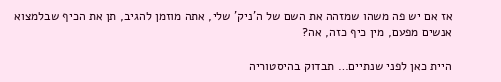אז אם יש פה משהו שמזהה את השם של ה'ניק' שלי, אתה מוזמן להגיב, תן את הכיף שבלמצוא אנשים מפעם, מין כיף כזה, אה?

היית כאן לפני שנתיים… תבדוק בהיסטוריה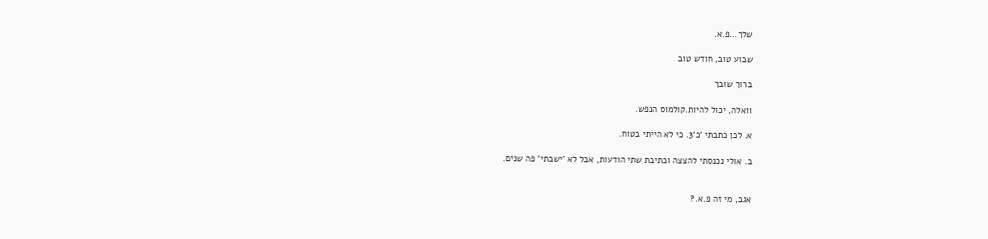שלך…פ.א.

שבוע טוב, חודש טוב

ברוך שובך

וואלה, יכול להיות.קולמוס הנפש.

א. לכן כתבתי 'כ'3. כי לא הייתי בטוח.

ב. אולי נכנסתי להצצה וכתיבת שתי הודעות, אבל לא 'ישבתי' פה שנים.


אגב, מי זה פ.א.?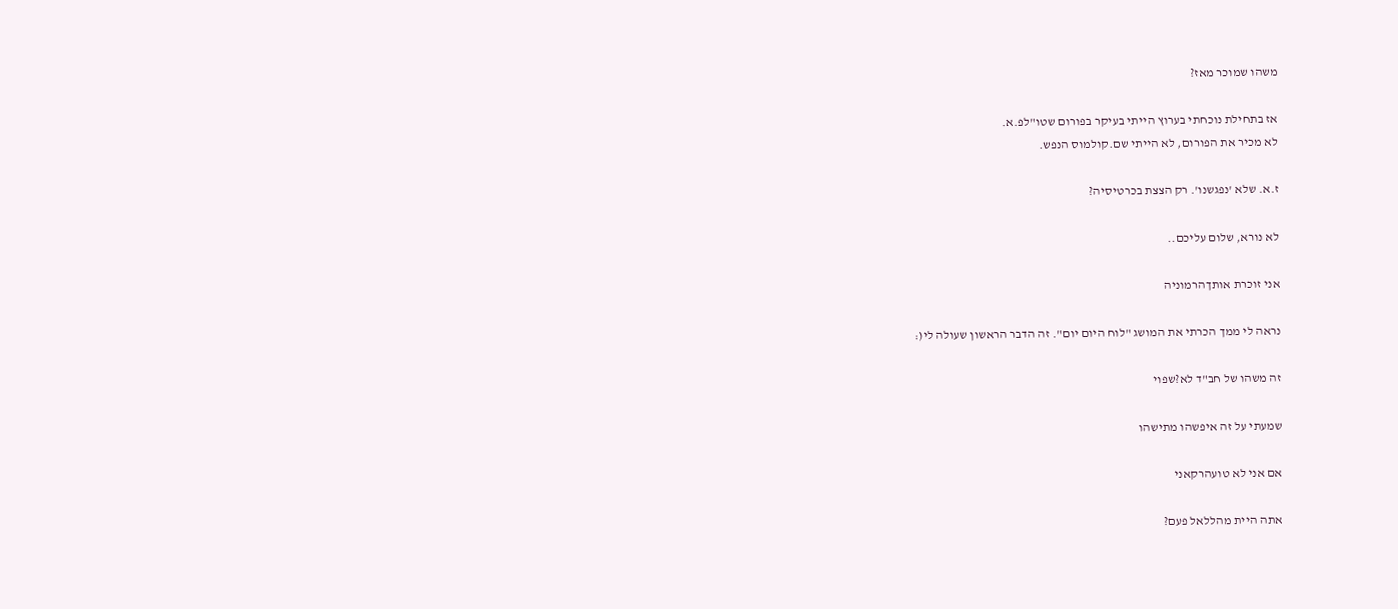משהו שמוכר מאז?

אז בתחילת נוכחתי בערוץ הייתי בעיקר בפורום שטו"לפ.א.
לא מכיר את הפורום, לא הייתי שם.קולמוס הנפש.

ז.א. שלא 'נפגשנו'. רק הצצת בכרטיסיה?

לא נורא, שלום עליכם..

אני זוכרת אותךהרמוניה

נראה לי ממך הכרתי את המושג "לוח היום יום". זה הדבר הראשון שעולה לי(:

זה משהו של חב"ד לא?שפוי

שמעתי על זה איפשהו מתישהו

אם אני לא טועהרקאני

אתה היית מהללאל פעם?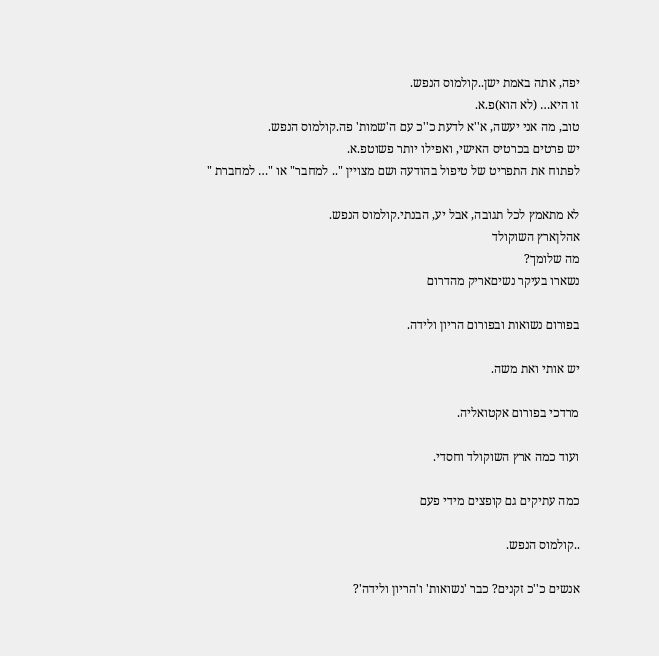יפה, אתה באמת ישן..קולמוס הנפש.
זו היא… (לא הוא)פ.א.
טוב, מה אני יעשה, א''א לדעת כ''כ עם ה'שמות' פה.קולמוס הנפש.
יש פרטים בכרטיס האישי, ואפילו יותר פשוטפ.א.
לפתוח את התפריט של טיפול בהודעה ושם מצויין ".. למחבר" או "… למחברת "

לא מתאמץ לכל תגובה, אבל יע, הבנתי.קולמוס הנפש.
אהלןארץ השוקולד
מה שלומך?
נשארו בעיקר נשיםאריק מהדרום

בפורום נשואות ובפורום הריון ולידה.

יש אותי ואת משה.

מרדכי בפורום אקטואליה.

ועוד כמה ארץ השוקולד וחסדי.

כמה עתיקים גם קופצים מידי פעם

..קולמוס הנפש.

אנשים כ''כ זקנים? כבר 'נשואות' ו'הריון ולידה'?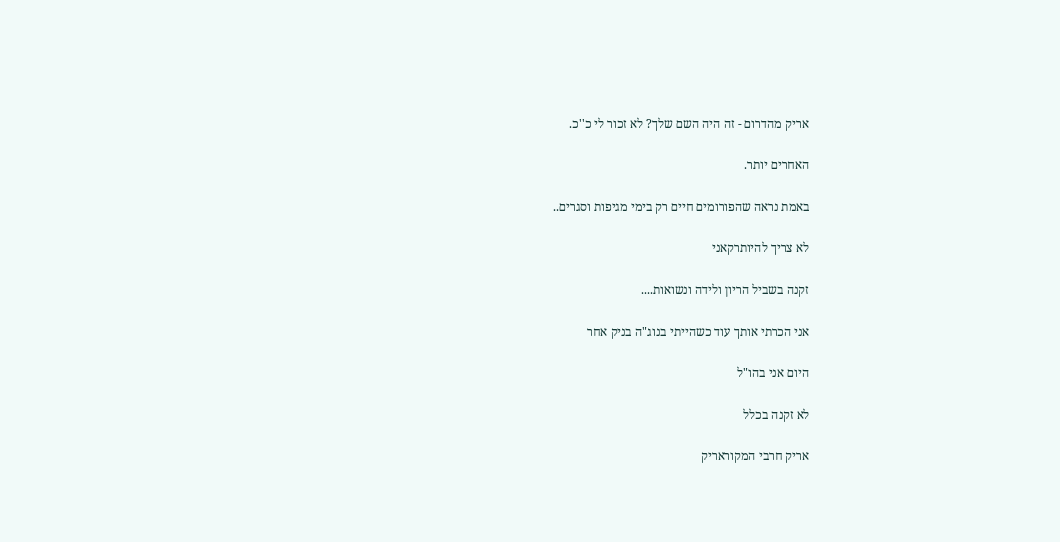אריק מהדרום - זה היה השם שלך? לא זכור לי כ''כ.

האחרים יותר.

באמת נראה שהפורומים חיים רק בימי מגיפות וסגרים..

לא צריך להיותרקאני

זקנה בשביל הריון ולידה ונשואות....

אני הכרתי אותך עוד כשהייתי בנוג"ה בניק אחר

היום אני בהו"ל

לא זקנה בכלל

אריק חרבי המקוראריק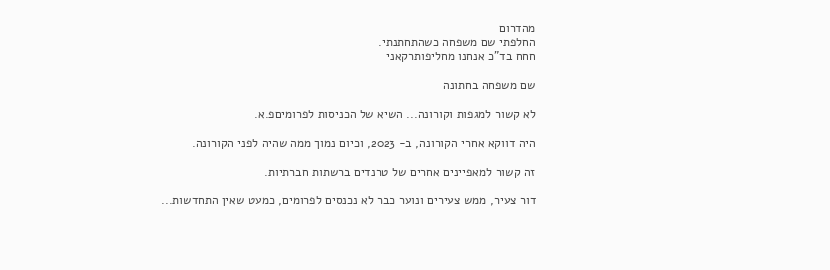מהדרום
החלפתי שם משפחה כשהתחתנתי.
חחח בד"כ אנחנו מחליפותרקאני

שם משפחה בחתונה

לא קשור למגפות וקורונה... השיא של הכניסות לפרומיםפ.א.

היה דווקא אחרי הקורונה, ב- 2023, וכיום נמוך ממה שהיה לפני הקורונה.

זה קשור למאפיינים אחרים של טרנדים ברשתות חברתיות.

דור צעיר, ממש צעירים ונוער כבר לא נכנסים לפרומים, כמעט שאין התחדשות...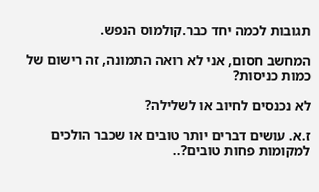תגובות לכמה יחד כבר.קולמוס הנפש.

המחשב חסום, אני לא רואה התמונה, זה רישום של כמות כניסות?

לא נכנסים לחיוב או לשלילה?

ז.א. עושים דברים יותר טובים או שכבר הולכים למקומות פחות טובים?..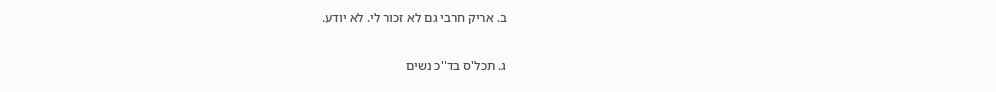ב. אריק חרבי גם לא זכור לי. לא יודע.

ג. תכל'ס בד''כ נשים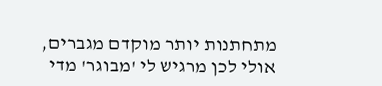מתחתנות יותר מוקדם מגברים, אולי לכן מרגיש לי 'מבוגר' מדי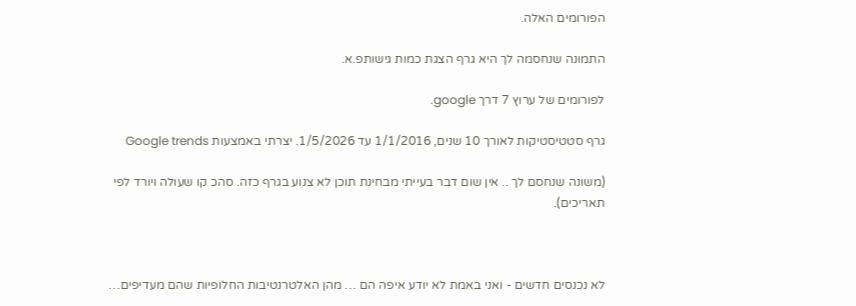הפורומים האלה.

התמונה שנחסמה לך היא גרף הצגת כמות גישותפ.א.

לפורומים של ערוץ 7 דרך google.

גרף סטטיסטיקות לאורך 10 שנים, 1/1/2016 עד 1/5/2026. יצרתי באמצעות Google trends

(משונה שנחסם לך .. אין שום דבר בעייתי מבחינת תוכן לא צנוע בגרף כזה. סהכ קו שעולה ויורד לפי תאריכים).



לא נכנסים חדשים - ואני באמת לא יודע איפה הם … מהן האלטרנטיבות החלופיות שהם מעדיפים…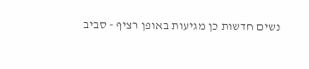נשים חדשות כן מגיעות באופן רציף - סביב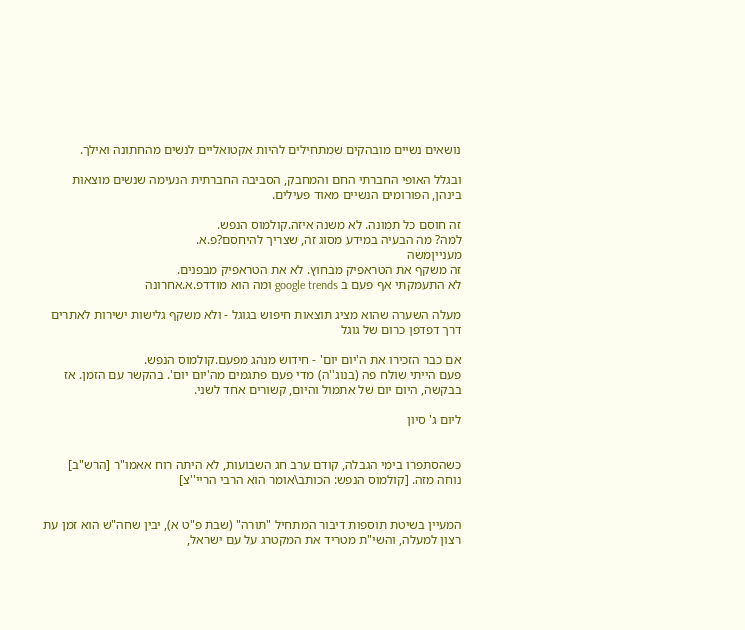נושאים נשיים מובהקים שמתחילים להיות אקטואליים לנשים מהחתונה ואילך.

ובגלל האופי החברתי החם והמחבק, הסביבה החברתית הנעימה שנשים מוצאות בינהן, הפורומים הנשיים מאוד פעילים.

זה חוסם כל תמונה. לא משנה איזה.קולמוס הנפש.
למה? מה הבעיה במידע מסוג זה, שצריך להיחסם?פ.א.
מענייןמשה
זה משקף את הטראפיק מבחוץ. לא את הטראפיק מבפנים.
לא התעמקתי אף פעם ב google trends ומה הוא מודדפ.א.אחרונה

מעלה השערה שהוא מציג תוצאות חיפוש בגוגל - ולא משקף גלישות ישירות לאתרים דרך דפדפן כרום של גוגל

אם כבר הזכירו את ה'יום יום' - חידוש מנהג מפעם.קולמוס הנפש.
פעם הייתי שולח פה (בנוג''ה) מדי פעם פתגמים מה'יום יום'. בהקשר עם הזמן. אז בבקשה, היום יום של אתמול והיום, קשורים אחד לשני.

ליום ג' סיון


כשהסתפרו בימי הגבלה, קודם ערב חג השבועות, לא היתה רוח אאמו"ר [הרש"ב] נוחה מזה. [קולמוס הנפש: הכותב\אומר הוא הרבי הריי''צ]


המעיין בשיטת תוספות דיבור המתחיל "תורה" (שבת פ"ט א), יבין שחה"ש הוא זמן עת רצון למעלה, והשי"ת מטריד את המקטרג על עם ישראל,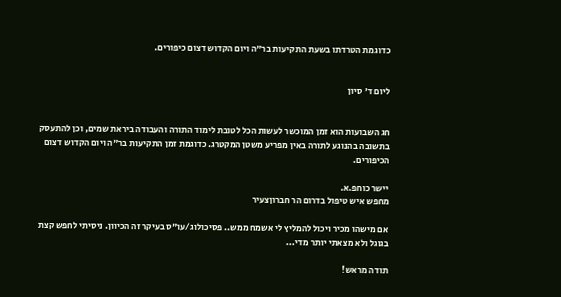כדוגמת הטרדתו בשעת התקיעות בר"ה ויום הקדוש דצום כיפורים.


ליום ד' סיון


חג השבועות הוא זמן המוכשר לעשות הכל לטובת לימוד התורה והעבודה ביראת שמים, וכן להתעסק בתשובה בהנוגע לתורה באין מפריע משטן המקטרג. כדוגמת זמן התקיעות בר"ה ויום הקדוש דצום הכיפורים.

יישר כוחפ.א.
מחפש איש טיפול בדרום הר חברוןצעיר

אם מישהו מכיר ויכול להמליץ לי אשמח ממש.. פסיכולוג/עו"ס בעיקר זה הכיוון. ניסיתי לחפש קצת בגוגל ולא מצאתי יותר מדי...

תודה מראש!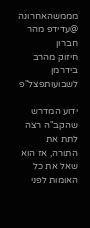מממשהאחרונה
@עדידפ מהר חברון
חיזוק מהרב בידרמן לשבועותפצל"פ

ידוע המדרש שהקב"ה רצה לתת את התורה, אז הוא שאל את כל האומות לפני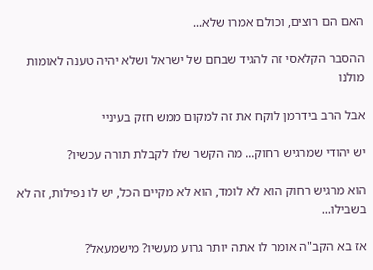האם הם רוצים, וכולם אמרו שלא...

ההסבר הקלאסי זה להגיד שבחם של ישראל ושלא יהיה טענה לאומות מולנו

אבל הרב בידרמן לוקח את זה למקום ממש חזק בעיניי

יש יהודי שמרגיש רחוק... מה הקשר שלו לקבלת תורה עכשיו?

הוא מרגיש רחוק הוא לא לומד, הוא לא מקיים הכל, יש לו נפילות, זה לא בשבילו...

אז בא הקב"ה אומר לו אתה יותר גרוע מעשיו? מישמעאל?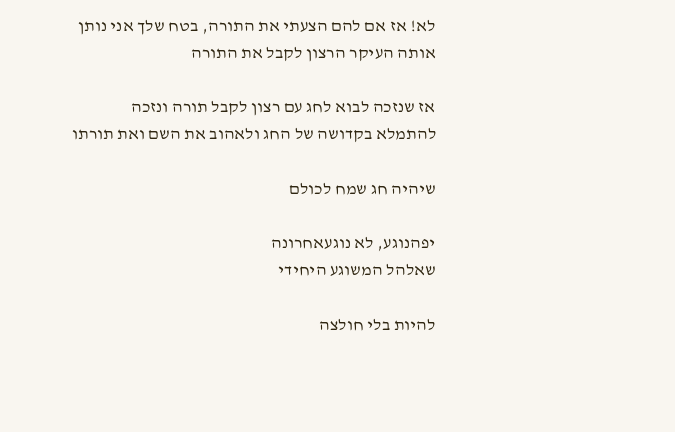לא! אז אם להם הצעתי את התורה, בטח שלך אני נותן אותה העיקר הרצון לקבל את התורה

אז שנזכה לבוא לחג עם רצון לקבל תורה ונזכה להתמלא בקדושה של החג ולאהוב את השם ואת תורתו

שיהיה חג שמח לכולם

יפהנוגע, לא נוגעאחרונה
שאלהל המשוגע היחידי

להיות בלי חולצה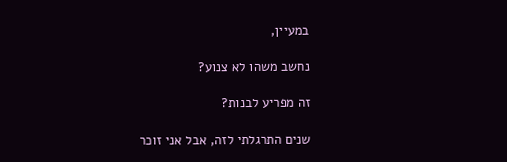במעיין,

נחשב משהו לא צנוע?

זה מפריע לבנות?

שנים התרגלתי לזה, אבל אני זוכר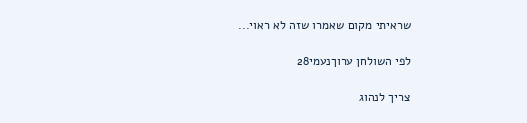שראיתי מקום שאמרו שזה לא ראוי...

לפי השולחן ערוךנעמי28

צריך לנהוג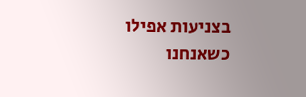בצניעות אפילו כשאנחנו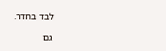לבד בחדר.

גם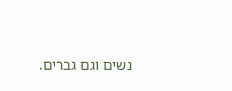נשים וגם גברים.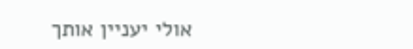אולי יעניין אותך